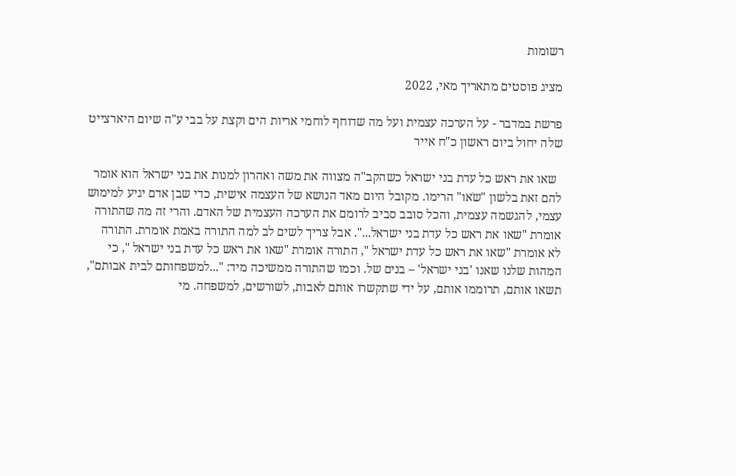רשומות

מציג פוסטים מתאריך מאי, 2022

פרשת במדבר - על הערכה עצמית ועל מה שדוחף לוחמי אריות הים וקצת על בבי ע"ה שיום היארצייט שלה יחול ביום ראשון כ"ח אייר

  שאו את ראש כל עדת בני ישראל כשהקב"ה מצווה את משה ואהרון למנות את בני ישראל הוא אומר להם זאת בלשון "שֹאו" הרימו. מקובל היום מאד הנושא של העצמה אישית, כדי שבן אדם יגיע למימוש עצמי, להגשמה עצמית, והכל סובב סביב לרומם את הערכה העצמית של האדם. והרי זה מה שהתורה אומרת "שאו את ראש כל עדת בני ישראל...". אבל צריך לשים לב למה התורה באמת אומרת. התורה לא אומרת "שאו את ראש כל עדת ישראל ", התורה אומרת "שאו את ראש כל עדת בני ישראל ", כי המהות שלנו שאנו 'בני ישראל' – בנים של. וכמו שהתורה ממשיכה מיד: "...למשפחותם לבית אבותם", תשאו אותם, תרוממו אותם, על ידי שתקשרו אותם לאבות, לשורשים, למשפחה. מי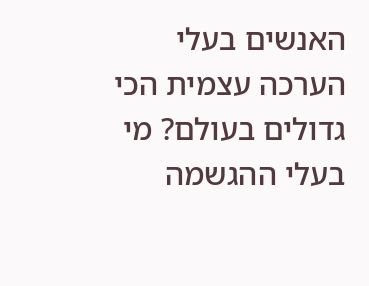האנשים בעלי הערכה עצמית הכי גדולים בעולם? מי בעלי ההגשמה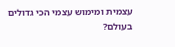עצמית ומימוש עצמי הכי גדולים בעולם?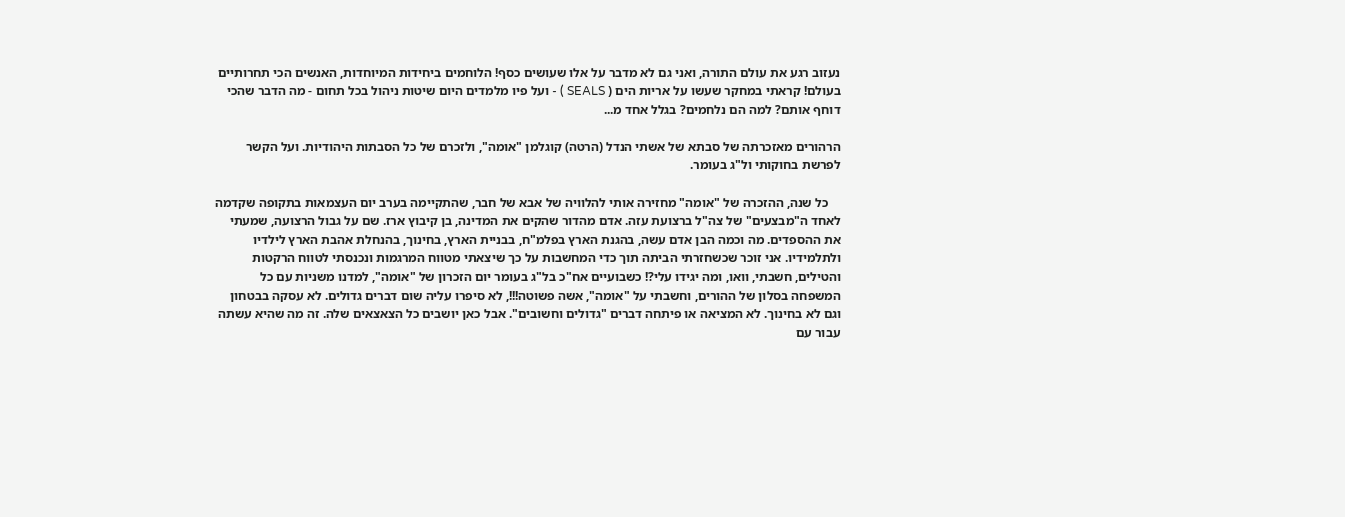נעזוב רגע את עולם התורה, ואני גם לא מדבר על אלו שעושים כסף! הלוחמים ביחידות המיוחדות, האנשים הכי תחרותיים בעולם! קראתי במחקר שעשו על אריות הים ( SEALS ) - ועל פיו מלמדים היום שיטות ניהול בכל תחום - מה הדבר שהכי דוחף אותם? למה הם נלחמים? בגלל אחד מ...

הרהורים מאזכרתה של סבתא של אשתי הנדל (הרטה) קוגלמן "אומה", ולזכרם של כל הסבתות היהודיות. ועל הקשר לפרשת בחוקותי ול"ג בעומר.

    כל שנה, ההזכרה של "אומה" מחזירה אותי להלוויה של אבא של חבר, שהתקיימה בערב יום העצמאות בתקופה שקדמה לאחד ה"מבצעים" של צה"ל ברצועת עזה. אדם מהדור שהקים את המדינה, בן קיבוץ ארז. שם על גבול הרצועה, שמעתי את ההספדים. מה וכמה הבן אדם עשה, בהגנת הארץ בפלמ"ח, בבניית הארץ, בחינוך, בהנחלת אהבת הארץ לילדיו ולתלמידיו. אני זוכר שכשחזרתי הביתה תוך כדי המחשבות על כך שיצאתי מטווח המרגמות ונכנסתי לטווח הרקטות והטילים, חשבתי, וואו, ומה יגידו עלי?! כשבועיים אח"כ בל"ג בעומר יום הזכרון של "אומה", למדנו משניות עם כל המשפחה בסלון של ההורים, וחשבתי על "אומה", אשה פשוטה!!!, לא סיפרו עליה שום דברים גדולים. לא עסקה בבטחון וגם לא בחינוך. לא המציאה או פיתחה דברים "גדולים וחשובים". אבל כאן יושבים כל הצאצאים שלה. זה מה שהיא עשתה עבור עם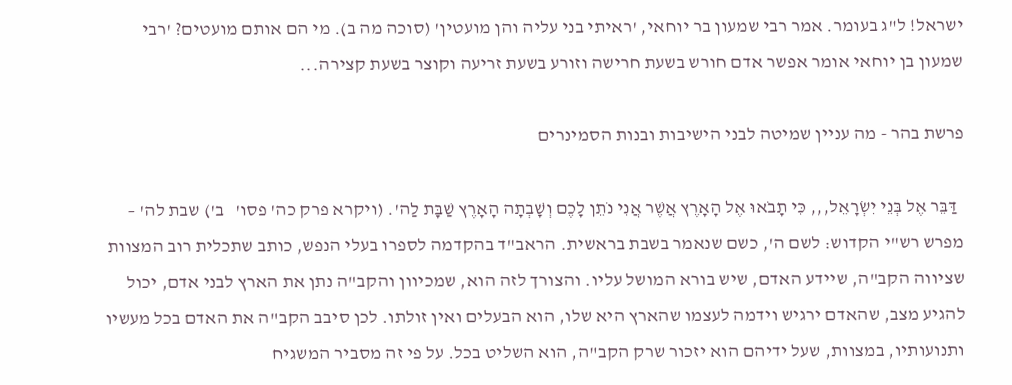ישראל! ל"ג בעומר. אמר רבי שמעון בר יוחאי, 'ראיתי בני עליה והן מועטין' (סוכה מה ב). מי הם אותם מועטים? 'רבי שמעון בן יוחאי אומר אפשר אדם חורש בשעת חרישה וזורע בשעת זריעה וקוצר בשעת קצירה...

פרשת בהר - מה עניין שמיטה לבני הישיבות ובנות הסמינרים

  דַּבֵּר אֶל בְּנֵי יִשְׂרָאֵל,,, כִּי תָבֹאוּ אֶל הָאָרֶץ אֲשֶׁר אֲנִי נֹתֵן לָכֶם וְשָׁבְתָה הָאָרֶץ שַׁבָּת לַה'. (ויקרא פרק כה' פסו'   ב') שבת לה' – מפרש רש"י הקדוש: לשם ה', כשם שנאמר בשבת בראשית. הראב"ד בהקדמה לספרו בעלי הנפש, כותב שתכלית רוב המצוות שציווה הקב"ה, שיידע האדם, שיש בורא המושל עליו. והצורך לזה הוא, שמכיוון והקב"ה נתן את הארץ לבני אדם, יכול להגיע מצב, שהאדם ירגיש וידמה לעצמו שהארץ היא שלו, הוא הבעלים ואין זולתו. לכן סיבב הקב"ה את האדם בכל מעשיו ותנועותיו, במצוות, שעל ידיהם הוא יזכור שרק הקב"ה, הוא השליט בכל. על פי זה מסביר המשגיח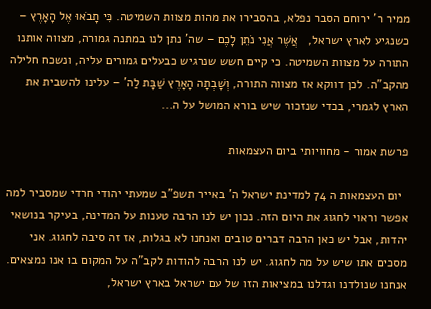ממיר ר' ירוחם הסבר נפלא, בהסבירו את מהות מצוות השמיטה. כִּי תָבֹאוּ אֶל הָאָרֶץ – כשנגיע לארץ ישראל,   אֲשֶׁר אֲנִי נֹתֵן לָכֶם – שה' נתן לנו במתנה גמורה, מצווה אותנו התורה על מצוות השמיטה. כי קיים חשש שנרגיש כבעלים גמורים עליה, ונשכח חלילה מהקב"ה. לכן דווקא אז מצווה התורה, וְשָׁבְתָה הָאָרֶץ שַׁבָּת לַה' – עלינו להשבית את הארץ לגמרי, בכדי שנזכור שיש בורא המושל על ה...

פרשת אמור - מחוויותי ביום העצמאות

  יום העצמאות ה 74 למדינת ישראל ה' באייר תשפ"ב שמעתי יהודי חרדי שמסביר למה אפשר וראוי לחגוג את היום הזה. נכון יש לנו הרבה טענות על המדינה, בעיקר בנושאי יהדות, אבל יש כאן הרבה דברים טובים ואנחנו לא בגלות, אז זה סיבה לחגוג. אני מסכים אתו שיש על מה לחגוג. יש לנו הרבה להודות לקב"ה על המקום בו אנו נמצאים. אנחנו שנולדנו וגדלנו במציאות הזו של עם ישראל בארץ ישראל,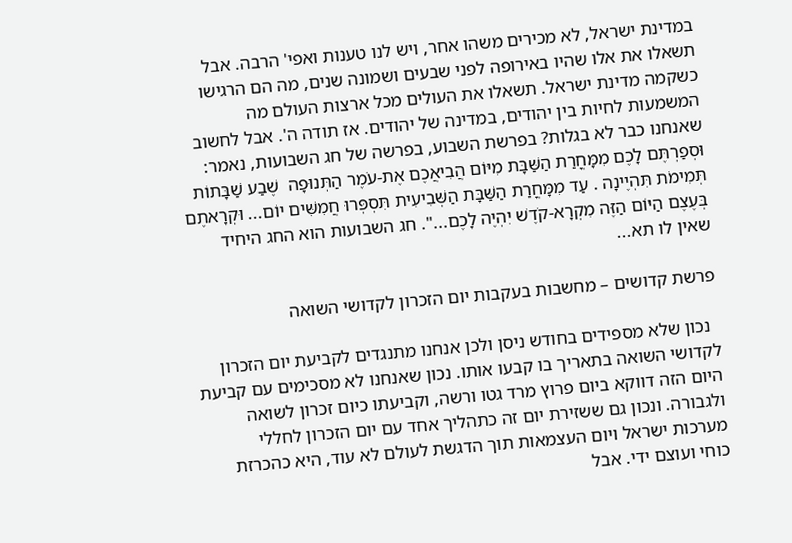במדינת ישראל, לא מכירים משהו אחר, ויש לנו טענות ואפי' הרבה. אבל תשאלו את אלו שהיו באירופה לפני שבעים ושמונה שנים, מה הם הרגישו כשקמה מדינת ישראל. תשאלו את העולים מכל ארצות העולם מה המשמעות לחיות בין יהודים, במדינה של יהודים. אז תודה ה'. אבל לחשוב שאנחנו כבר לא בגלות? בפרשת השבוע, בפרשה של חג השבועות, נאמר: וּסְפַרְתֶּם לָכֶם מִמָּחֳרַת הַשַּׁבָּת מִיּוֹם הֲבִיאֲכֶם אֶת-עֹמֶר הַתְּנוּפָה  שֶׁבַע שַׁבָּתוֹת תְּמִימֹת תִּהְיֶינָה . עַד מִמָּחֳרַת הַשַּׁבָּת הַשְּׁבִיעִית תִּסְפְּרוּ חֲמִשִּׁים יוֹם... וּקְרָאתֶם בְּעֶצֶם הַיּוֹם הַזֶּה מִקְרָא-קֹדֶשׁ יִהְיֶה לָכֶם...". חג השבועות הוא החג היחיד שאין לו תא...

פרשת קדושים – מחשבות בעקבות יום הזכרון לקדושי השואה

  נכון שלא מספידים בחודש ניסן ולכן אנחנו מתנגדים לקביעת יום הזכרון לקדושי השואה בתאריך בו קבעו אותו. נכון שאנחנו לא מסכימים עם קביעת היום הזה דווקא ביום פרוץ מרד גטו ורשה, וקביעתו כיום זכרון לשואה ולגבורה. ונכון גם ששזירת יום זה כתהליך אחד עם יום הזכרון לחללי מערכות ישראל ויום העצמאות תוך הדגשת לעולם לא עוד, היא כהכרזת כוחי ועוצם ידי. אבל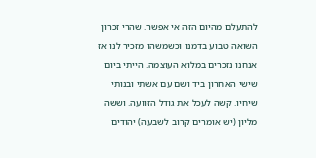להתעלם מהיום הזה אי אפשר. שהרי זכרון השואה טבוע בדמנו וכשמשהו מזכיר לנו אז אנחנו נזכרים במלוא העוצמה. הייתי ביום שישי האחרון ביד ושם עם אשתי ובנותי שיחיו. קשה לעכל את גודל הזוועה. וששה מליון (יש אומרים קרוב לשבעה) יהודים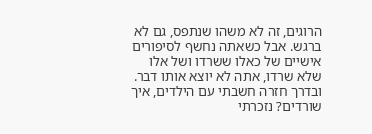הרוגים, זה לא משהו שנתפס, גם לא ברגש. אבל כשאתה נחשף לסיפורים אישיים של כאלו ששרדו ושל אלו שלא שרדו, אתה לא יוצא אותו דבר. ובדרך חזרה חשבתי עם הילדים, איך שורדים? נזכרתי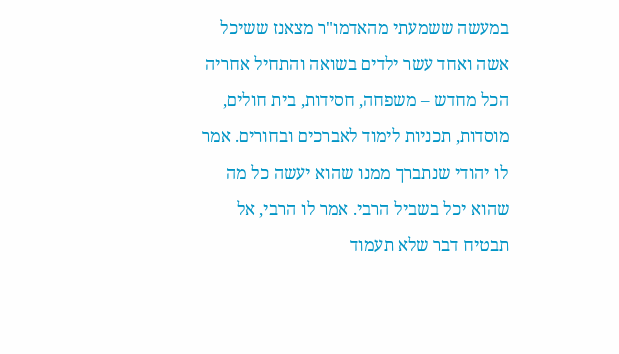במעשה ששמעתי מהאדמו"ר מצאנז ששיכל אשה ואחד עשר ילדים בשואה והתחיל אחריה הכל מחדש – משפחה, חסידות, בית חולים, מוסדות, תכניות לימוד לאברכים ובחורים. אמר לו יהודי שנתברך ממנו שהוא יעשה כל מה שהוא יכל בשביל הרבי. אמר לו הרבי, אל תבטיח דבר שלא תעמוד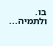בו. ולתמיה...